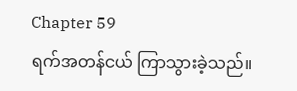Chapter 59
ရက်အတန်ငယ် ကြာသွားခဲ့သည်။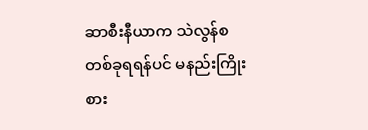ဆာစီးနီယာက သဲလွန်စတစ်ခုရရန်ပင် မနည်းကြိုးစား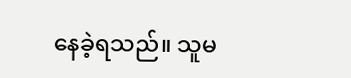နေခဲ့ရသည်။ သူမ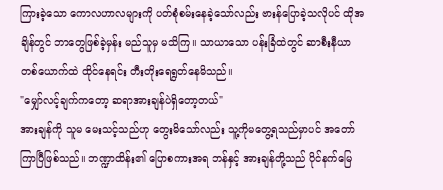ကြားခဲ့သော ကောလဟာလများကို ပတ်စုံစမ်းနေခဲ့သော်လည်း ဗားန်ပြောခဲ့သလိုပင် ထိုအချိန်တွင် ဘာတွေဖြစ်ခဲ့မှန်း မည်သူမှ မသိကြ။ သာယာသော ပန်းခြံထဲတွင် ဆာစီးနီယာ တစ်ယောက်ထဲ ထိုင်နေရင်း တီးတိုးရေရွတ်နေမိသည်။
"မျှော်လင့်ချက်ကတော့ ဆရာအားချန်ပဲရှိတော့တယ်"
အားချန်ကို သူမ မေးသင့်သည်ဟု တွေးမိသော်လည်း သူ့ကိုမတွေ့ရသည်မှာပင် အတော်ကြာပြီဖြစ်သည်။ ဘဏ္ဍာထိန်း၏ ပြောစကားအရ ဘန်နှင့် အားချန်တို့သည် ပိုင်နက်မြေ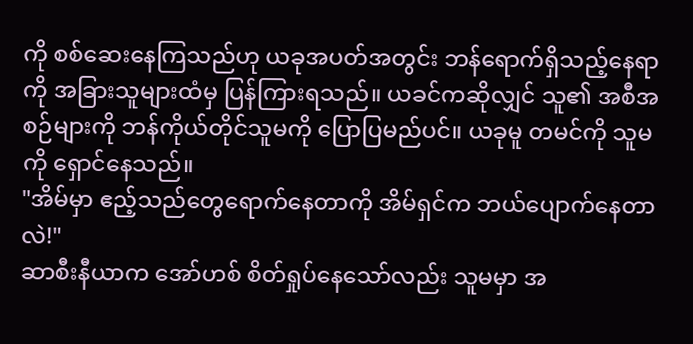ကို စစ်ဆေးနေကြသည်ဟု ယခုအပတ်အတွင်း ဘန်ရောက်ရှိသည့်နေရာကို အခြားသူများထံမှ ပြန်ကြားရသည်။ ယခင်ကဆိုလျှင် သူ၏ အစီအစဉ်များကို ဘန်ကိုယ်တိုင်သူမကို ပြောပြမည်ပင်။ ယခုမူ တမင်ကို သူမကို ရှောင်နေသည်။
"အိမ်မှာ ဧည့်သည်တွေရောက်နေတာကို အိမ်ရှင်က ဘယ်ပျောက်နေတာလဲ!"
ဆာစီးနီယာက အော်ဟစ် စိတ်ရှုပ်နေသော်လည်း သူမမှာ အ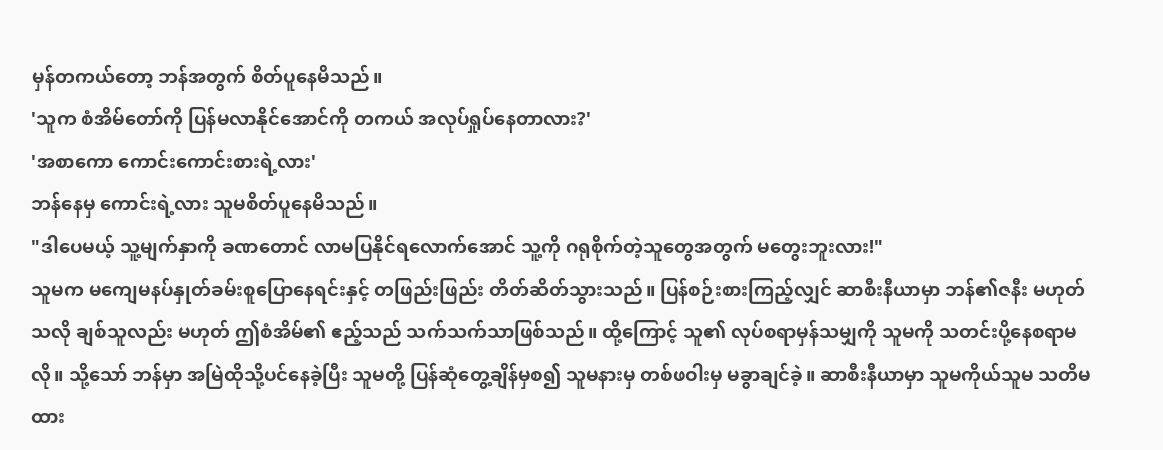မှန်တကယ်တော့ ဘန်အတွက် စိတ်ပူနေမိသည်။
'သူက စံအိမ်တော်ကို ပြန်မလာနိုင်အောင်ကို တကယ် အလုပ်ရှုပ်နေတာလား?'
'အစာကော ကောင်းကောင်းစားရဲ့လား'
ဘန်နေမှ ကောင်းရဲ့လား သူမစိတ်ပူနေမိသည်။
"ဒါပေမယ့် သူ့မျက်နှာကို ခဏတောင် လာမပြနိုင်ရလောက်အောင် သူ့ကို ဂရုစိုက်တဲ့သူတွေအတွက် မတွေးဘူးလား!"
သူမက မကျေမနပ်နှုတ်ခမ်းစူပြောနေရင်းနှင့် တဖြည်းဖြည်း တိတ်ဆိတ်သွားသည်။ ပြန်စဉ်းစားကြည့်လျှင် ဆာစီးနီယာမှာ ဘန်၏ဇနီး မဟုတ်သလို ချစ်သူလည်း မဟုတ် ဤစံအိမ်၏ ဧည့်သည် သက်သက်သာဖြစ်သည်။ ထို့ကြောင့် သူ၏ လုပ်စရာမှန်သမျှကို သူမကို သတင်းပို့နေစရာမလို။ သို့သော် ဘန်မှာ အမြဲထိုသို့ပင်နေခဲ့ပြီး သူမတို့ ပြန်ဆုံတွေ့ချိန်မှစ၍ သူမနားမှ တစ်ဖဝါးမှ မခွာချင်ခဲ့။ ဆာစီးနီယာမှာ သူမကိုယ်သူမ သတိမထား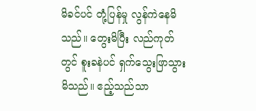မိခင်ပင် တုံ့ပြန်မှု လွန်ကဲနေမိသည်။ တွေးမိပြီး လည်ကုတ်တွင် စူးခနဲပင် ရှက်သွေးဖြာသွားမိသည်။ ဧည့်သည်သာ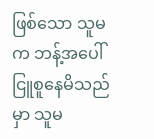ဖြစ်သော သူမက ဘန့်အပေါ်ငြူစူနေမိသည်မှာ သူမ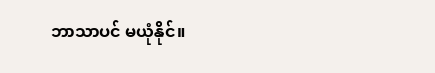ဘာသာပင် မယုံနိုင်။